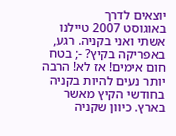יוצאים לדרך
באוגוסט 2007 טיילנו אשתי ואני בקניה. רגע, באפריקה בקיץ? -; בטח חום אימים! אז לא! הרבה יותר נעים להיות בקניה בחודשי הקיץ מאשר בארץ. כיוון שקניה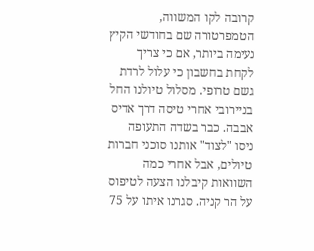קרובה לקו המשווה, הטמפרטורה שם בחודשי הקיץ נעימה ביותר, אם כי צריך לקחת בחשבון כי עלול לרדת גשם טרופי. מסלול טיולנו החל בניירובי אחרי טיסה דרך אדיס אבבה. כבר בשדה התעופה ניסו "לצוד" אותנו סוכני חברות טיולים, אבל אחרי כמה השוואות קיבלנו הצעה לטיפוס על הר קניה. סגרנו איתו על 75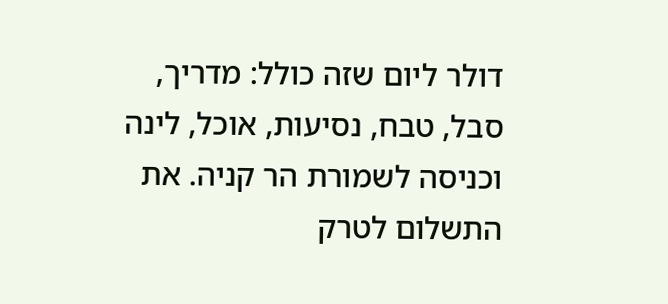דולר ליום שזה כולל: מדריך, סבל, טבח, נסיעות, אוכל, לינה וכניסה לשמורת הר קניה. את התשלום לטרק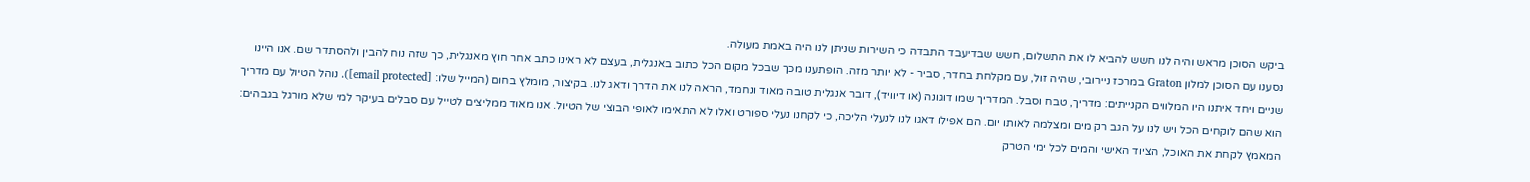ביקש הסוכן מראש והיה לנו חשש להביא לו את התשלום, חשש שבדיעבד התבדה כי השירות שניתן לנו היה באמת מעולה.
נסענו עם הסוכן למלון Graton במרכז ניירובי, שהיה זול, עם מקלחת בחדר, סביר - לא יותר מזה. הופתענו מכך שבכל מקום הכל כתוב באנגלית, בעצם לא ראינו כתב אחר חוץ מאנגלית, כך שזה נוח להבין ולהסתדר שם. אנו היינו שניים ויחד איתנו היו המלווים הקנייתים: מדריך, טבח וסבל. המדריך שמו דוגונה (או דיוויד), דובר אנגלית טובה מאוד ונחמד, הראה לנו את הדרך ודאג לנו. בקיצור, מומלץ בחום (המייל שלו: [email protected]). נוהל הטיול עם מדריך הוא שהם לוקחים הכל ויש לנו על הגב רק מים ומצלמה לאותו יום. הם אפילו דאגו לנו לנעלי הליכה, כי לקחנו נעלי ספורט ואלו לא התאימו לאופי הבוצי של הטיול. אנו מאוד ממליצים לטייל עם סבלים בעיקר למי שלא מורגל בגבהים: המאמץ לקחת את האוכל, הציוד האישי והמים לכל ימי הטרק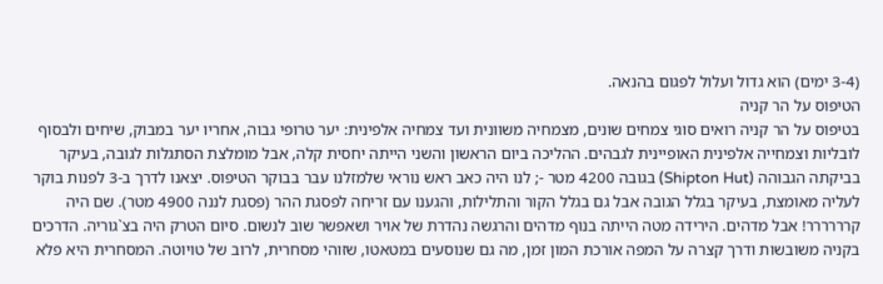(3-4 ימים) הוא גדול ועלול לפגום בהנאה.
הטיפוס על הר קניה
בטיפוס על הר קניה רואים סוגי צמחים שונים, מצמחיה משוונית ועד צמחיה אלפינית: יער טרופי גבוה, אחריו יער במבוק, שיחים ולבסוף לובליות וצמחייה אלפינית האופיינית לגבהים. ההליכה ביום הראשון והשני הייתה יחסית קלה, אבל מומלצת הסתגלות לגובה, בעיקר בביקתה הגבוהה (Shipton Hut) בגובה 4200 מטר -; לנו היה כאב ראש נוראי שלמזלנו עבר בבוקר הטיפוס. יצאנו לדרך ב-3 לפנות בוקר לעליה מאומצת, בעיקר בגלל הגובה אבל גם בגלל הקור והתלילות, והגענו עם זריחה לפסגת ההר (פסגת לננה 4900 מטר). שם היה קרררררר! אבל מדהים. הירידה מטה הייתה בנוף מדהים והרגשה נהדרת של אויר ושאפשר שוב לנשום. סיום הטרק היה בצ`גוריה. הדרכים בקניה משובשות ודרך קצרה על המפה אורכת המון זמן, מה גם שנוסעים במטאטו, שזוהי מסחרית, לרוב של טויוטה. המסחרית היא פלא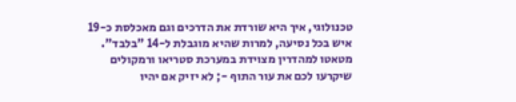טכנולוגי, איך היא שורדת את הדרכים וגם מאכלסת כ-19 איש בכל נסיעה, למרות שהיא מוגבלת ל-14 "בלבד". מטאטו למהדרין מצוידת במערכת סטריאו ורמקולים שיקרעו לכם את עור התוף -; לא יזיק אם יהיו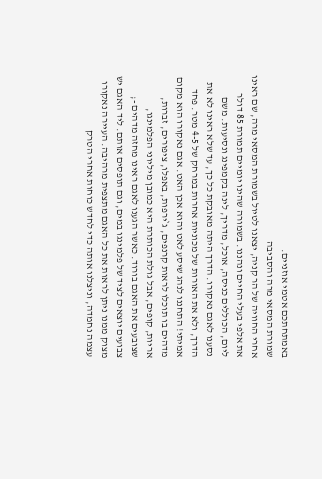באמתחתכם אטמי אוזניים.
שמורת המסאי מרה והסביבה
אחרי החוויה של הר קניה, יצאנו לטיול בשמורת המסאי מרה, שם ראינו את אלפי בעלי החיים ונהננו. בשמורה שהינו יומיים תמורת 85 דולר ליום, הכוללים כניסה, אוכל, מדריך, לינה בקמפינג ונסיעות. משם נסענו לאגם נאקורו. הדרך היתה מאובקת כל כך, עד שלא ראינו לא את הדרך, ולא את האורות של מכוניות אחרות במרחק של 4-5 מטר. פחד אמיתי! התחננו לנהג שיסע לאט והוא אכן האט. אגם נאקורו הוא מקום מדהים בו תוכלו לראות קרנפים, ג`ירפות, באפלו, ציפורים, זברות, אריות, קופים, אבל גולת הכותרת היא כמובן מיליוני הפלמינגו, שצובעים את האגם בורוד. כאשר הגענו לאגם ראינו מחזה מדהים -; צבועים יוצאים לציד של פלמינגו במים, וגם תופסים אותם. ליד האגם יש מצוק ממנו ניתן לראות את כל האגם מתצפית מרהיבה. העיירה נאקורו עצמה נחמדה, וניצלנו אותה כדי לחדש כוחות אחרי הטרק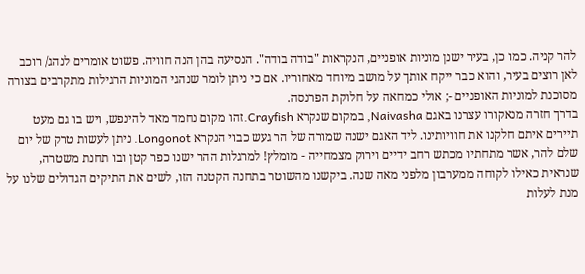להר קניה. כמו כן, בעיר ישנן מוניות אופניים, הנקראות "בודה בודה". הנסיעה בהן הנה חוויה. פשוט אומרים לנהג/ רוכב לאן רוצים בעיר, והוא כבר ייקח אותך על מושב מיוחד מאחוריו. אם כי ניתן לומר שנהגי המוניות הרגילות מתקרבים בצורה מסוכנת למוניות האופניים -; אולי כמחאה על חלוקת הפרנסה.
בדרך חזרה מנאקורו עצרנו באגם Naivasha, במקום שנקרא Crayfish.זהו מקום נחמד מאד להינפש, ויש בו גם מעט תיירים איתם חלקנו את חוויותינו. ליד האגם ישנה שמורה של הר געש כבוי הנקרא Longonot. ניתן לעשות טרק של יום שלם להר, אשר מתחתיו מכתש רחב ידיים וירוק מצמחייה - מומלץ! למרגלות ההר ישנו כפר קטן ובו תחנת משטרה, שנראית כאילו לקוחה ממערבון מלפני מאה שנה. ביקשנו מהשוטר בתחנה הקטנה הזו, לשים את התיקים הגדולים שלנו על מנת לעלות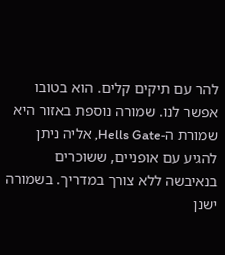להר עם תיקים קלים. הוא בטובו אפשר לנו. שמורה נוספת באזור היא שמורת ה-Hells Gate, אליה ניתן להגיע עם אופניים, ששוכרים בנאיבשה ללא צורך במדריך. בשמורה ישנן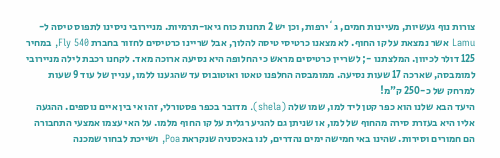צורות נוף געשיות, מעיינות חמים, ג`ירפות, וכן יש 2 תחנות כוח גיאו-תרמיות. מניירובי ניסינו לתפוס טיסה ל-Lamu אשר נמצאת על קו החוף. לא מצאנו כרטיסי טיסה להלוך, אבל שריינו כרטיסים לחזור בחברת Fly 540, במחיר 125 דולר לכיוון. המלצתנו -; לשריין כרטיסים מראש כי החלופה היא נסיעה ארוכה מאד. לקחנו רכבת לילה מניירובי למומבסה, שארכה 17 שעות נסיעה. ממומבסה החלפנו טאטו ואוטובוס עד שהגענו ללמו, עניין של עוד 9 שעות למרחק של כ-250 ק"מ!
היעד הבא שלנו הוא כפר קטן ליד למו, שמו שלה (shela). מדובר בכפר פסטורלי, זהו אי בין איים נוספים. ההגעה אליו היא בעזרת סירה מהחוף של למו, או שניתן גם להגיע רגלית על קו החוף מלמו. על האי עצמו אמצעי התחבורה הם חמורים וסירות. שהינו באי חמישה ימים נהדרים, לנו באכסניה שנקראת Poa, ושייכת לבחור שמכנה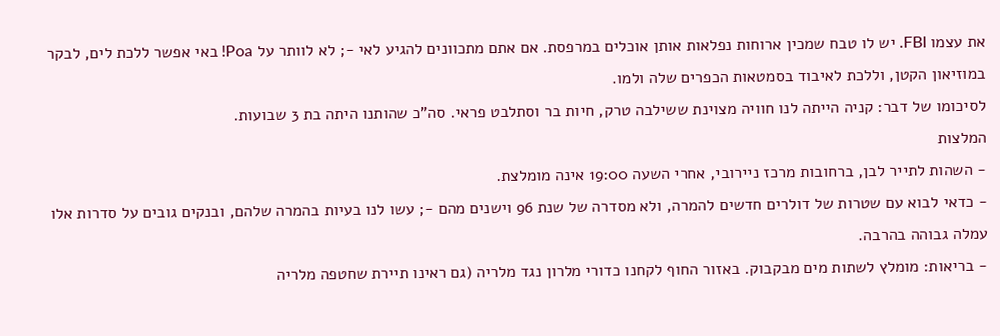את עצמו FBI. יש לו טבח שמכין ארוחות נפלאות אותן אוכלים במרפסת. אם אתם מתכוונים להגיע לאי -; לא לוותר על Poa! באי אפשר ללכת לים, לבקר במוזיאון הקטן, וללכת לאיבוד בסמטאות הכפרים שלה ולמו.
לסיכומו של דבר: קניה הייתה לנו חוויה מצוינת ששילבה טרק, חיות בר וסתלבט פראי. סה"כ שהותנו היתה בת 3 שבועות.
המלצות
- השהות לתייר לבן, ברחובות מרכז ניירובי, אחרי השעה 19:00 אינה מומלצת.
- כדאי לבוא עם שטרות של דולרים חדשים להמרה, ולא מסדרה של שנת 96 וישנים מהם -; עשו לנו בעיות בהמרה שלהם, ובנקים גובים על סדרות אלו עמלה גבוהה בהרבה.
- בריאות: מומלץ לשתות מים מבקבוק. באזור החוף לקחנו כדורי מלרון נגד מלריה (גם ראינו תיירת שחטפה מלריה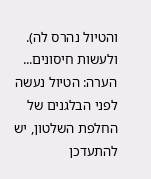והטיול נהרס לה). ולעשות חיסונים...
הערה: הטיול נעשה לפני הבלגנים של החלפת השלטון, יש להתעדכן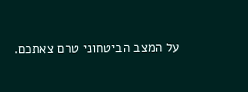על המצב הביטחוני טרם צאתכם.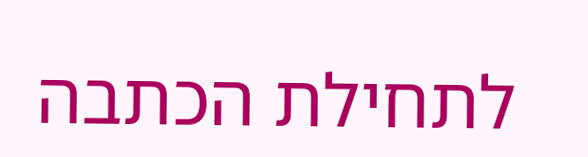לתחילת הכתבה